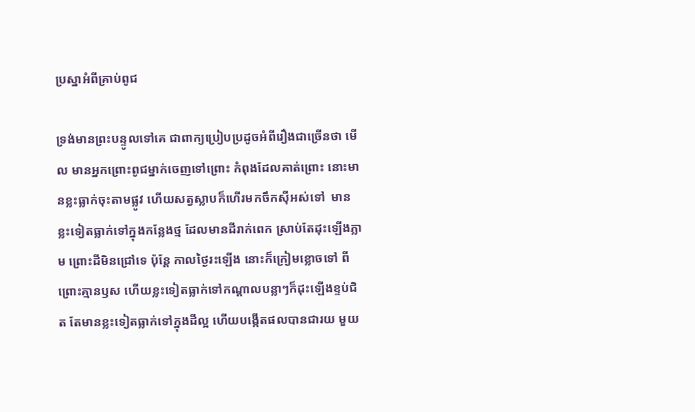ប្រស្នាអំពីគ្រាប់ពូជ

ទ្រង់មានព្រះបន្ទូលទៅគេ ជាពាក្យប្រៀបប្រដូចអំពីរឿងជាច្រើនថា មើល មានអ្នកព្រោះពូជម្នាក់ចេញទៅព្រោះ កំពុងដែលគាត់ព្រោះ នោះមានខ្លះធ្លាក់ចុះតាមផ្លូវ ហើយសត្វស្លាបក៏ហើរមកចឹកស៊ីអស់ទៅ  មានខ្លះទៀតធ្លាក់ទៅក្នុងកន្លែងថ្ម ដែលមានដីរាក់ពេក ស្រាប់តែដុះឡើងភ្លាម ព្រោះដីមិនជ្រៅទេ ប៉ុន្តែ កាលថ្ងៃរះឡើង នោះក៏ក្រៀមខ្លោចទៅ ពីព្រោះគ្មានឫស ហើយខ្លះទៀតធ្លាក់ទៅកណ្តាលបន្លាៗក៏ដុះឡើងខ្ទប់ជិត តែមានខ្លះទៀតធ្លាក់ទៅក្នុងដីល្អ ហើយបង្កើតផលបានជារយ មួយ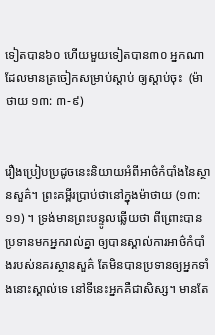ទៀតបាន៦០ ហើយមួយទៀតបាន៣០ អ្នកណាដែលមានត្រចៀកសម្រាប់ស្តាប់ ឲ្យស្តាប់ចុះ  (ម៉ាថាយ ១៣: ៣-៩)


រឿងប្រៀបប្រដូចនេះនិយាយអំពីអាថ៌កំបាំងនៃស្ថានសួគ៌។ ព្រះគម្ពីរប្រាប់ថានៅក្នុងម៉ាថាយ (១៣:១១) ។ ទ្រង់មានព្រះបន្ទូលឆ្លើយថា ពីព្រោះបានប្រទានមកអ្នករាល់គ្នា ឲ្យបានស្គាល់ការអាថ៌កំបាំងរបស់នគរស្ថានសួគ៌ តែមិនបានប្រទានឲ្យអ្នកទាំងនោះស្គាល់ទេ នៅទីនេះអ្នកគឺជាសិស្ស។ មានតែ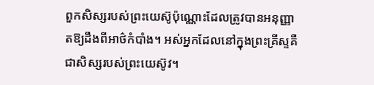ពួកសិស្សរបស់ព្រះយេស៊ូប៉ុណ្ណោះដែលត្រូវបានអនុញ្ញាតឱ្យដឹងពីអាថ៌កំបាំង។ អស់អ្នកដែលនៅក្នុងព្រះគ្រីស្ទគឺជាសិស្សរបស់ព្រះយេស៊ូវ។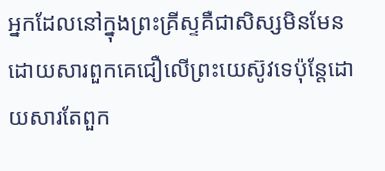អ្នកដែលនៅក្នុងព្រះគ្រីស្ទគឺជាសិស្សមិនមែនដោយសារពួកគេជឿលើព្រះយេស៊ូវទេប៉ុន្តែដោយសារតែពួក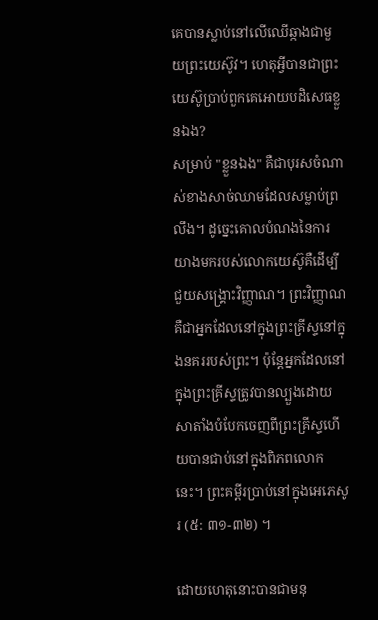គេបានស្លាប់នៅលើឈើឆ្កាងជាមួយព្រះយេស៊ូវ។ ហេតុអ្វីបានជាព្រះយេស៊ូប្រាប់ពួកគេអោយបដិសេធខ្លួនឯង?
សម្រាប់ "ខ្លួនឯង" គឺជាបុរសចំណាស់ខាងសាច់ឈាមដែលសម្លាប់ព្រលឹង។ ដូច្នេះគោលបំណងនៃការយាងមករបស់លោកយេស៊ូគឺដើម្បីជួយសង្គ្រោះវិញ្ញាណ។ ព្រះវិញ្ញាណគឺជាអ្នកដែលនៅក្នុងព្រះគ្រីស្ទនៅក្នុងនគររបស់ព្រះ។ ប៉ុន្តែអ្នកដែលនៅក្នុងព្រះគ្រីស្ទត្រូវបានល្បួងដោយសាតាំងបំបែកចេញពីព្រះគ្រីស្ទហើយបានជាប់នៅក្នុងពិភពលោកនេះ។ ព្រះគម្ពីរប្រាប់នៅក្នុងអេភេសូរ (៥: ៣១-៣២) ។

ដោយហេតុនោះបានជាមនុ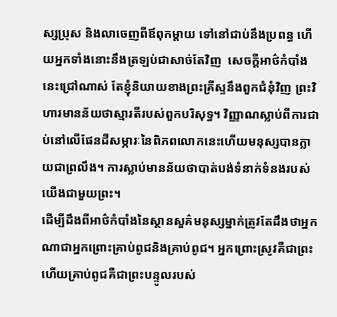ស្សប្រុស និងលាចេញពីឪពុកម្តាយ ទៅនៅជាប់នឹងប្រពន្ធ ហើយអ្នកទាំងនោះនឹងត្រឡប់ជាសាច់តែវិញ  សេចក្ដីអាថ៌កំបាំងនេះជ្រៅណាស់ តែខ្ញុំនិយាយខាងព្រះគ្រីស្ទនឹងពួកជំនុំវិញ ព្រះវិហារមានន័យថាស្មារតីរបស់ពួកបរិសុទ្ធ។ វិញ្ញាណស្លាប់ពីការជាប់នៅលើផែនដីសម្ភារៈនៃពិភពលោកនេះហើយមនុស្សបានក្លាយជាព្រលឹង។ ការស្លាប់មានន័យថាបាត់បង់ទំនាក់ទំនងរបស់យើងជាមួយព្រះ។
ដើម្បីដឹងពីអាថ៌កំបាំងនៃស្ថានសួគ៌មនុស្សម្នាក់ត្រូវតែដឹងថាអ្នកណាជាអ្នកព្រោះគ្រាប់ពូជនិងគ្រាប់ពូជ។ អ្នកព្រោះស្រូវគឺជាព្រះហើយគ្រាប់ពូជគឺជាព្រះបន្ទូលរបស់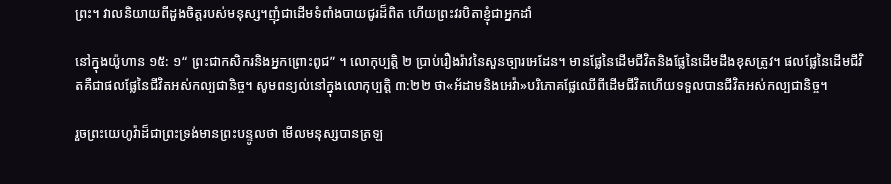ព្រះ។ វាលនិយាយពីដួងចិត្តរបស់មនុស្ស។ញុំជាដើមទំពាំងបាយជូរដ៏ពិត ហើយព្រះវរបិតាខ្ញុំជាអ្នកដាំ

នៅក្នុងយ៉ូហាន ១៥: ១“ ព្រះជាកសិករនិងអ្នកព្រោះពូជ” ។ លោកុប្បត្តិ ២ ប្រាប់រឿងរ៉ាវនៃសួនច្បារអេដែន។ មានផ្លែនៃដើមជីវិតនិងផ្លែនៃដើមដឹងខុសត្រូវ។ ផលផ្លែនៃដើមជីវិតគឺជាផលផ្លែនៃជីវិតអស់កល្បជានិច្ច។ សូមពន្យល់នៅក្នុងលោកុប្បត្តិ ៣:២២ ថា«អ័ដាមនិងអេវ៉ា»បរិភោគផ្លែឈើពីដើមជីវិតហើយទទួលបានជីវិតអស់កល្បជានិច្ច។

រួចព្រះយេហូវ៉ាដ៏ជាព្រះទ្រង់មានព្រះបន្ទូលថា មើលមនុស្សបានត្រឡ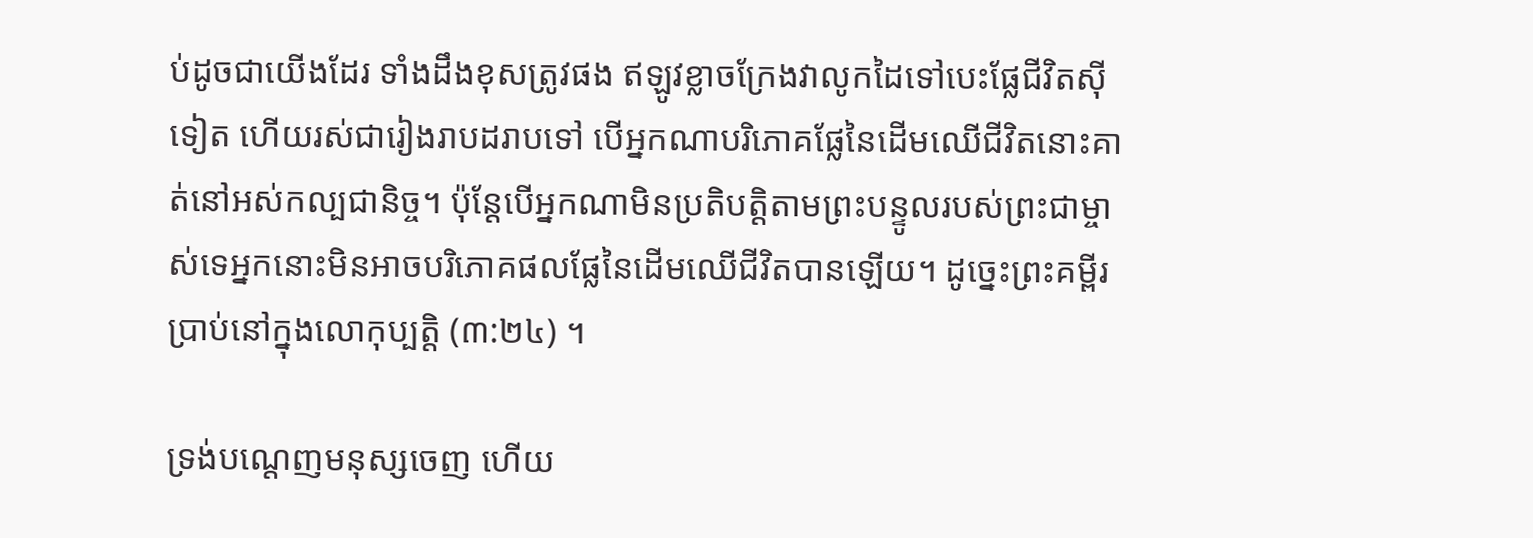ប់ដូចជាយើងដែរ ទាំងដឹងខុសត្រូវផង ឥឡូវខ្លាចក្រែងវាលូកដៃទៅបេះផ្លែជីវិតស៊ីទៀត ហើយរស់ជារៀងរាបដរាបទៅ បើអ្នកណាបរិភោគផ្លែនៃដើមឈើជីវិតនោះគាត់នៅអស់កល្បជានិច្ច។ ប៉ុន្ដែបើអ្នកណាមិនប្រតិបត្ដិតាមព្រះបន្ទូលរបស់ព្រះជាម្ចាស់ទេអ្នកនោះមិនអាចបរិភោគផលផ្លែនៃដើមឈើជីវិតបានឡើយ។ ដូច្នេះព្រះគម្ពីរប្រាប់នៅក្នុងលោកុប្បត្តិ (៣:២៤) ។

ទ្រង់បណ្តេញមនុស្សចេញ ហើយ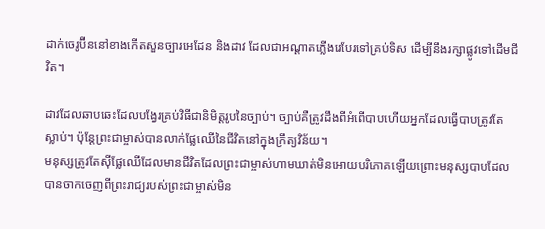ដាក់ចេរូប៊ីននៅខាងកើតសួនច្បារអេដែន និងដាវ ដែលជាអណ្តាតភ្លើងរេបែរទៅគ្រប់ទិស ដើម្បីនឹងរក្សាផ្លូវទៅដើមជីវិត។

ដាវដែលឆាបឆេះដែលបង្វែរគ្រប់វិធីជានិមិត្តរូបនៃច្បាប់។ ច្បាប់គឺត្រូវដឹងពីអំពើបាបហើយអ្នកដែលធ្វើបាបត្រូវតែស្លាប់។ ប៉ុន្តែព្រះជាម្ចាស់បានលាក់ផ្លែឈើនៃជីវិតនៅក្នុងក្រឹត្យវិន័យ។
មនុស្សត្រូវតែស៊ីផ្លែឈើដែលមានជីវិតដែលព្រះជាម្ចាស់ហាមឃាត់មិនអោយបរិភោគឡើយព្រោះមនុស្សបាបដែលបានចាកចេញពីព្រះរាជ្យរបស់ព្រះជាម្ចាស់មិន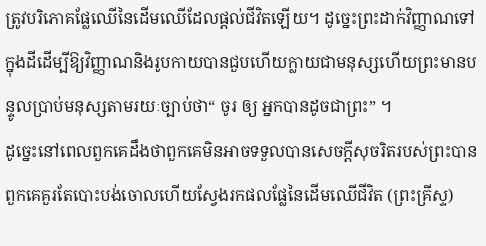ត្រូវបរិភោគផ្លែឈើនៃដើមឈើដែលផ្ដល់ជីវិតឡើយ។ ដូច្នេះព្រះដាក់វិញ្ញាណទៅក្នុងដីដើម្បីឱ្យវិញ្ញាណនិងរូបកាយបានជួបហើយក្លាយជាមនុស្សហើយព្រះមានបន្ទូលប្រាប់មនុស្សតាមរយៈច្បាប់ថា“ ចូរ ឲ្យ អ្នកបានដូចជាព្រះ” ។
ដូច្នេះនៅពេលពួកគេដឹងថាពួកគេមិនអាចទទួលបានសេចក្តីសុចរិតរបស់ព្រះបានពួកគេគួរតែបោះបង់ចោលហើយស្វែងរកផលផ្លែនៃដើមឈើជីវិត (ព្រះគ្រីស្ទ)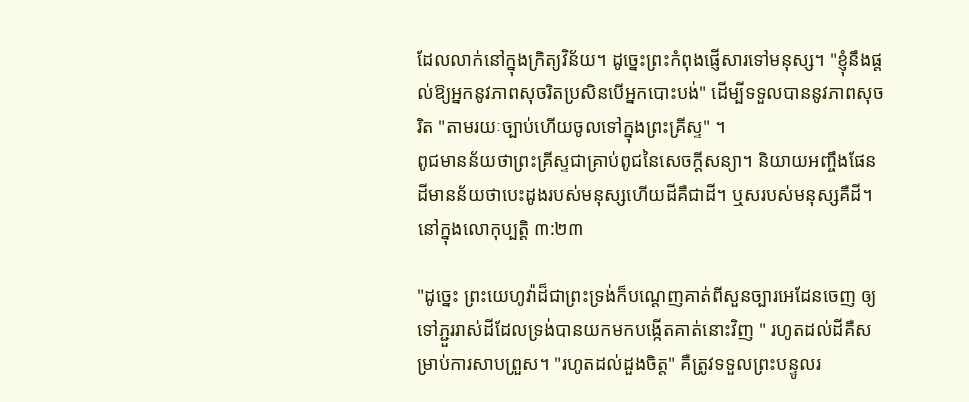ដែលលាក់នៅក្នុងក្រិត្យវិន័យ។ ដូច្នេះព្រះកំពុងផ្ញើសារទៅមនុស្ស។ "ខ្ញុំនឹងផ្តល់ឱ្យអ្នកនូវភាពសុចរិតប្រសិនបើអ្នកបោះបង់" ដើម្បីទទួលបាននូវភាពសុចរិត "តាមរយៈច្បាប់ហើយចូលទៅក្នុងព្រះគ្រីស្ទ" ។
ពូជមានន័យថាព្រះគ្រីស្ទជាគ្រាប់ពូជនៃសេចក្តីសន្យា។ និយាយអញ្ចឹងផែនដីមានន័យថាបេះដូងរបស់មនុស្សហើយដីគឺជាដី។ ឬសរបស់មនុស្សគឺដី។ នៅក្នុងលោកុប្បត្តិ ៣:២៣

"ដូច្នេះ ព្រះយេហូវ៉ាដ៏ជាព្រះទ្រង់ក៏បណ្តេញគាត់ពីសួនច្បារអេដែនចេញ ឲ្យទៅភ្ជួររាស់ដីដែលទ្រង់បានយកមកបង្កើតគាត់នោះវិញ " រហូតដល់ដីគឺសម្រាប់ការសាបព្រួស។ "រហូតដល់ដួងចិត្ត" គឺត្រូវទទួលព្រះបន្ទូលរ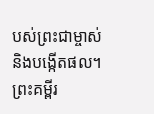បស់ព្រះជាម្ចាស់និងបង្កើតផល។
ព្រះគម្ពីរ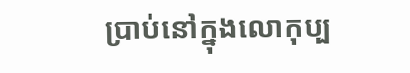ប្រាប់នៅក្នុងលោកុប្ប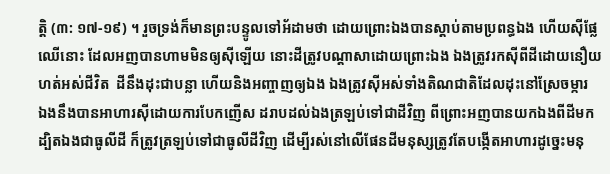ត្តិ (៣: ១៧-១៩) ។ រួចទ្រង់ក៏មានព្រះបន្ទូលទៅអ័ដាមថា ដោយព្រោះឯងបានស្តាប់តាមប្រពន្ធឯង ហើយស៊ីផ្លែឈើនោះ ដែលអញបានហាមមិនឲ្យស៊ីឡើយ នោះដីត្រូវបណ្តាសាដោយព្រោះឯង ឯងត្រូវរកស៊ីពីដីដោយនឿយហត់អស់ជីវិត  ដីនឹងដុះជាបន្លា ហើយនិងអញ្ចាញឲ្យឯង ឯងត្រូវស៊ីអស់ទាំងតិណជាតិដែលដុះនៅស្រែចម្ការ  ឯងនឹងបានអាហារស៊ីដោយការបែកញើស ដរាបដល់ឯងត្រឡប់ទៅជាដីវិញ ពីព្រោះអញបានយកឯងពីដីមក ដ្បិតឯងជាធូលីដី ក៏ត្រូវត្រឡប់ទៅជាធូលីដីវិញ ដើម្បីរស់នៅលើផែនដីមនុស្សត្រូវតែបង្កើតអាហារដូច្នេះមនុ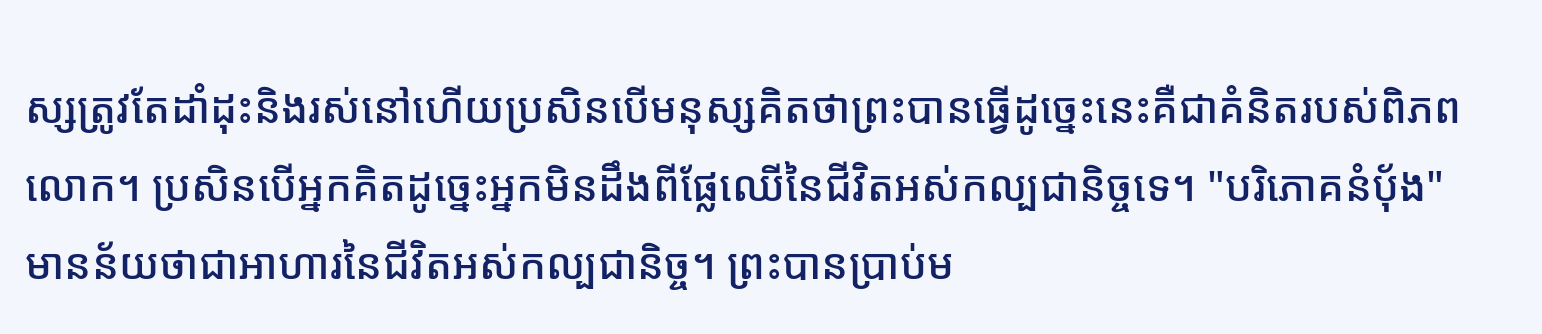ស្សត្រូវតែដាំដុះនិងរស់នៅហើយប្រសិនបើមនុស្សគិតថាព្រះបានធ្វើដូច្នេះនេះគឺជាគំនិតរបស់ពិភពលោក។ ប្រសិនបើអ្នកគិតដូច្នេះអ្នកមិនដឹងពីផ្លែឈើនៃជីវិតអស់កល្បជានិច្ចទេ។ "បរិភោគនំបុ័ង" មានន័យថាជាអាហារនៃជីវិតអស់កល្បជានិច្ច។ ព្រះបានប្រាប់ម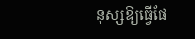នុស្សឱ្យធ្វើផែ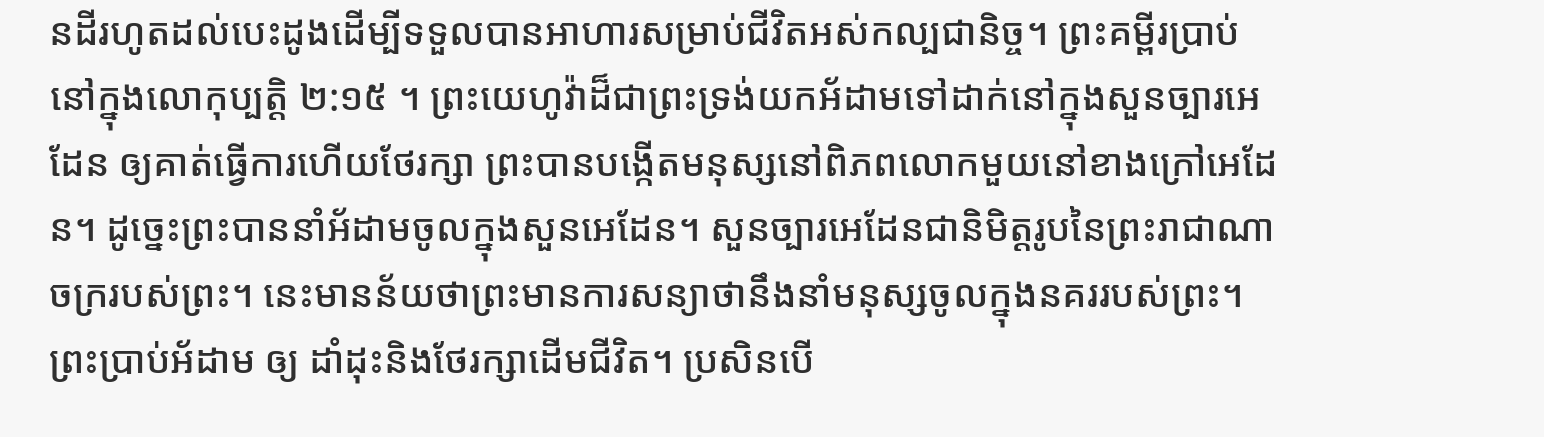នដីរហូតដល់បេះដូងដើម្បីទទួលបានអាហារសម្រាប់ជីវិតអស់កល្បជានិច្ច។ ព្រះគម្ពីរប្រាប់នៅក្នុងលោកុប្បត្តិ ២:១៥ ។ ព្រះយេហូវ៉ាដ៏ជាព្រះទ្រង់យកអ័ដាមទៅដាក់នៅក្នុងសួនច្បារអេដែន ឲ្យគាត់ធ្វើការហើយថែរក្សា ព្រះបានបង្កើតមនុស្សនៅពិភពលោកមួយនៅខាងក្រៅអេដែន។ ដូច្នេះព្រះបាននាំអ័ដាមចូលក្នុងសួនអេដែន។ សួនច្បារអេដែនជានិមិត្តរូបនៃព្រះរាជាណាចក្ររបស់ព្រះ។ នេះមានន័យថាព្រះមានការសន្យាថានឹងនាំមនុស្សចូលក្នុងនគររបស់ព្រះ។ ព្រះប្រាប់អ័ដាម ឲ្យ ដាំដុះនិងថែរក្សាដើមជីវិត។ ប្រសិនបើ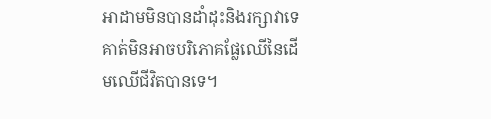អាដាមមិនបានដាំដុះនិងរក្សាវាទេគាត់មិនអាចបរិភោគផ្លែឈើនៃដើមឈើជីវិតបានទេ។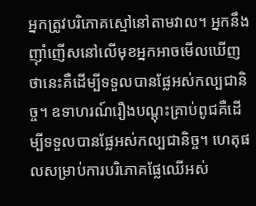អ្នកត្រូវបរិភោគស្មៅនៅតាមវាល។ អ្នកនឹងញ៉ាំញើសនៅលើមុខអ្នកអាចមើលឃើញថានេះគឺដើម្បីទទួលបានផ្លែអស់កល្បជានិច្ច។ ឧទាហរណ៍រឿងបណ្តុះគ្រាប់ពូជគឺដើម្បីទទួលបានផ្លែអស់កល្បជានិច្ច។ ហេតុផលសម្រាប់ការបរិភោគផ្លែឈើអស់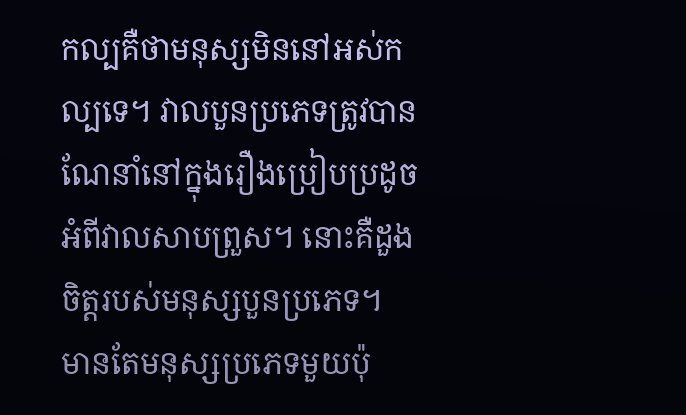កល្បគឺថាមនុស្សមិននៅអស់កល្បទេ។ វាលបួនប្រភេទត្រូវបានណែនាំនៅក្នុងរឿងប្រៀបប្រដូចអំពីវាលសាបព្រួស។ នោះគឺដួងចិត្តរបស់មនុស្សបួនប្រភេទ។
មានតែមនុស្សប្រភេទមួយប៉ុ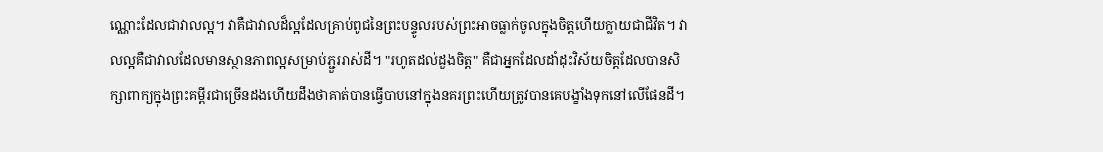ណ្ណោះដែលជាវាលល្អ។ វាគឺជាវាលដ៏ល្អដែលគ្រាប់ពូជនៃព្រះបន្ទូលរបស់ព្រះអាចធ្លាក់ចូលក្នុងចិត្តហើយក្លាយជាជីវិត។ វាលល្អគឺជាវាលដែលមានស្ថានភាពល្អសម្រាប់ភ្ជួររាស់ដី។ "រហូតដល់ដួងចិត្ត" គឺជាអ្នកដែលដាំដុះវិស័យចិត្តដែលបានសិក្សាពាក្យក្នុងព្រះគម្ពីរជាច្រើនដងហើយដឹងថាគាត់បានធ្វើបាបនៅក្នុងនគរព្រះហើយត្រូវបានគេបង្ខាំងទុកនៅលើផែនដី។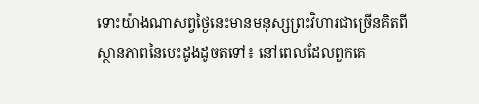ទោះយ៉ាងណាសព្វថ្ងៃនេះមានមនុស្សព្រះវិហារជាច្រើនគិតពីស្ថានភាពនៃបេះដូងដូចតទៅ៖ នៅពេលដែលពួកគេ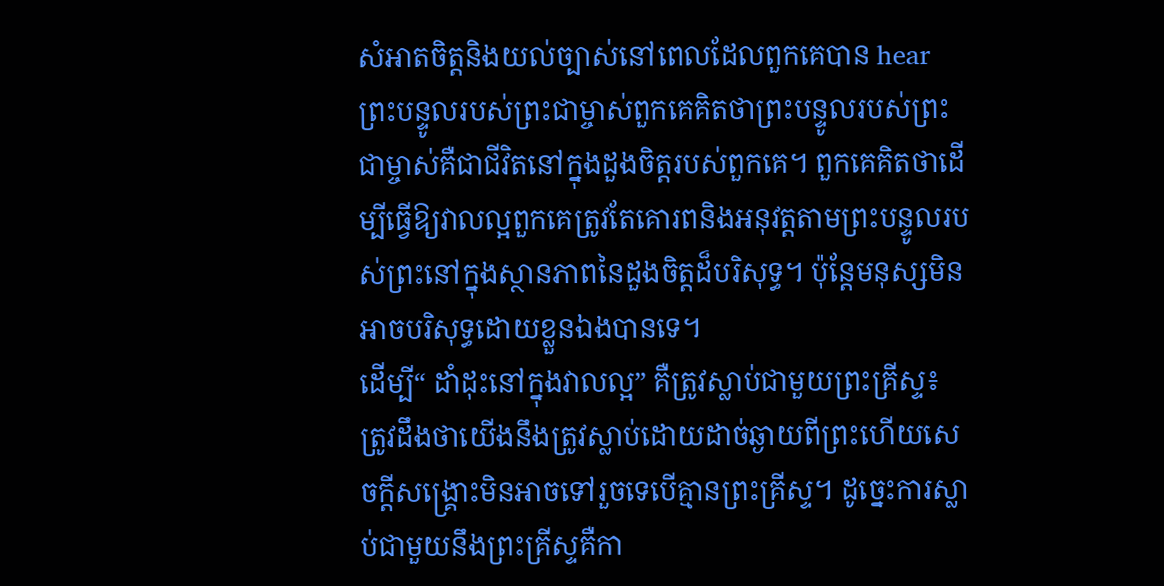សំអាតចិត្តនិងយល់ច្បាស់នៅពេលដែលពួកគេបាន hear ព្រះបន្ទូលរបស់ព្រះជាម្ចាស់ពួកគេគិតថាព្រះបន្ទូលរបស់ព្រះជាម្ចាស់គឺជាជីវិតនៅក្នុងដួងចិត្តរបស់ពួកគេ។ ពួកគេគិតថាដើម្បីធ្វើឱ្យវាលល្អពួកគេត្រូវតែគោរពនិងអនុវត្តតាមព្រះបន្ទូលរបស់ព្រះនៅក្នុងស្ថានភាពនៃដួងចិត្តដ៏បរិសុទ្ធ។ ប៉ុន្ដែមនុស្សមិនអាចបរិសុទ្ធដោយខ្លួនឯងបានទេ។
ដើម្បី“ ដាំដុះនៅក្នុងវាលល្អ” គឺត្រូវស្លាប់ជាមួយព្រះគ្រីស្ទ៖ ត្រូវដឹងថាយើងនឹងត្រូវស្លាប់ដោយដាច់ឆ្ងាយពីព្រះហើយសេចក្ដីសង្រ្គោះមិនអាចទៅរួចទេបើគ្មានព្រះគ្រីស្ទ។ ដូច្នេះការស្លាប់ជាមួយនឹងព្រះគ្រីស្ទគឺកា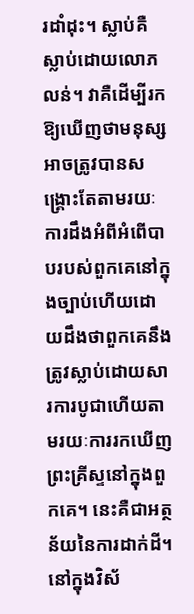រដាំដុះ។ ស្លាប់គឺស្លាប់ដោយលោភលន់។ វាគឺដើម្បីរកឱ្យឃើញថាមនុស្សអាចត្រូវបានសង្គ្រោះតែតាមរយៈការដឹងអំពីអំពើបាបរបស់ពួកគេនៅក្នុងច្បាប់ហើយដោយដឹងថាពួកគេនឹងត្រូវស្លាប់ដោយសារការបូជាហើយតាមរយៈការរកឃើញព្រះគ្រីស្ទនៅក្នុងពួកគេ។ នេះគឺជាអត្ថន័យនៃការដាក់ដី។
នៅក្នុងវិស័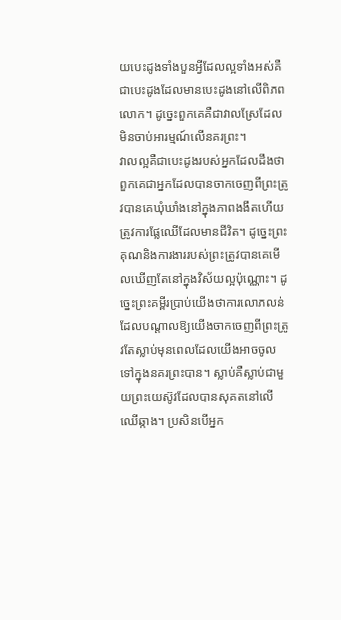យបេះដូងទាំងបួនអ្វីដែលល្អទាំងអស់គឺជាបេះដូងដែលមានបេះដូងនៅលើពិភពលោក។ ដូច្នេះពួកគេគឺជាវាលស្រែដែលមិនចាប់អារម្មណ៍លើនគរព្រះ។
វាលល្អគឺជាបេះដូងរបស់អ្នកដែលដឹងថាពួកគេជាអ្នកដែលបានចាកចេញពីព្រះត្រូវបានគេឃុំឃាំងនៅក្នុងភាពងងឹតហើយត្រូវការផ្លែឈើដែលមានជីវិត។ ដូច្នេះព្រះគុណនិងការងាររបស់ព្រះត្រូវបានគេមើលឃើញតែនៅក្នុងវិស័យល្អប៉ុណ្ណោះ។ ដូច្នេះព្រះគម្ពីរប្រាប់យើងថាការលោភលន់ដែលបណ្តាលឱ្យយើងចាកចេញពីព្រះត្រូវតែស្លាប់មុនពេលដែលយើងអាចចូលទៅក្នុងនគរព្រះបាន។ ស្លាប់គឺស្លាប់ជាមួយព្រះយេស៊ូវដែលបានសុគតនៅលើឈើឆ្កាង។ ប្រសិនបើអ្នក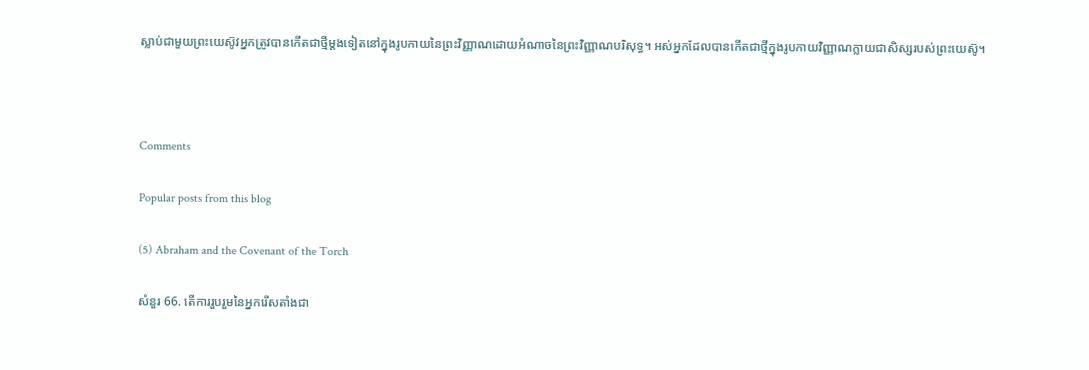ស្លាប់ជាមួយព្រះយេស៊ូវអ្នកត្រូវបានកើតជាថ្មីម្តងទៀតនៅក្នុងរូបកាយនៃព្រះវិញ្ញាណដោយអំណាចនៃព្រះវិញ្ញាណបរិសុទ្ធ។ អស់អ្នកដែលបានកើតជាថ្មីក្នុងរូបកាយវិញ្ញាណក្លាយជាសិស្សរបស់ព្រះយេស៊ូ។



Comments

Popular posts from this blog

(5) Abraham and the Covenant of the Torch

សំនួរ 66. តើការរួបរួមនៃអ្នករើសតាំងជា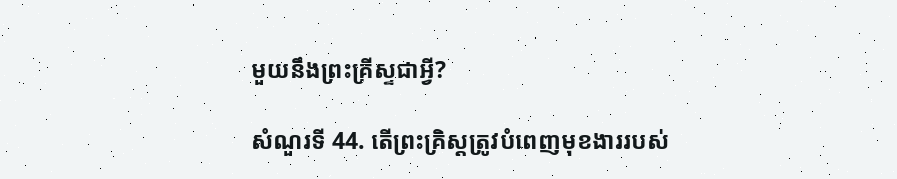មួយនឹងព្រះគ្រីស្ទជាអ្វី?

សំណួរទី 44. តើព្រះគ្រិស្តត្រូវបំពេញមុខងាររបស់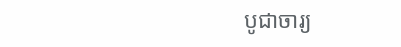បូជាចារ្យ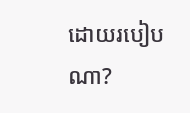ដោយរបៀបណា?